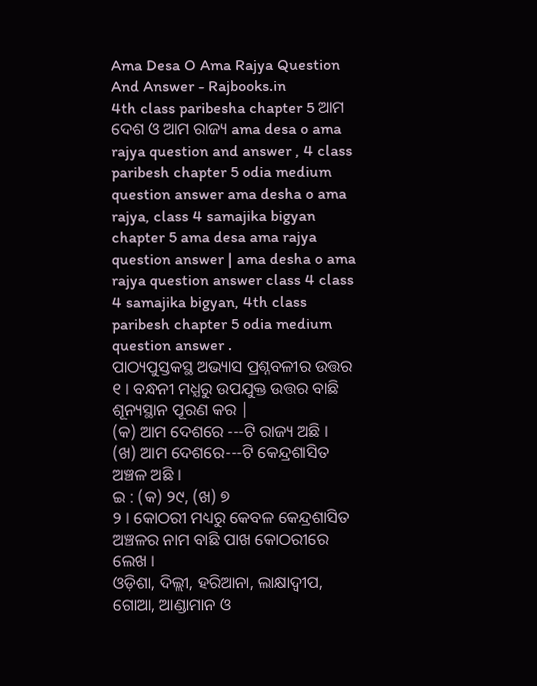Ama Desa O Ama Rajya Question And Answer - Rajbooks.in
4th class paribesha chapter 5 ଆମ ଦେଶ ଓ ଆମ ରାଜ୍ୟ ama desa o ama rajya question and answer , 4 class paribesh chapter 5 odia medium question answer ama desha o ama rajya, class 4 samajika bigyan chapter 5 ama desa ama rajya question answer | ama desha o ama rajya question answer class 4 class 4 samajika bigyan, 4th class paribesh chapter 5 odia medium question answer .
ପାଠ୍ୟପୁସ୍ତକସ୍ଥ ଅଭ୍ୟାସ ପ୍ରଶ୍ନବଳୀର ଉତ୍ତର
୧ । ବନ୍ଧନୀ ମଧ୍ଯରୁ ଉପଯୁକ୍ତ ଉତ୍ତର ବାଛି ଶୂନ୍ୟସ୍ଥାନ ପୂରଣ କର |
(କ) ଆମ ଦେଶରେ ---ଟି ରାଜ୍ୟ ଅଛି ।
(ଖ) ଆମ ଦେଶରେ---ଟି କେନ୍ଦ୍ରଶାସିତ ଅଞ୍ଚଳ ଅଛି ।
ଇ : (କ) ୨୯, (ଖ) ୭
୨ । କୋଠରୀ ମଧ୍ୟରୁ କେବଳ କେନ୍ଦ୍ରଶାସିତ ଅଞ୍ଚଳର ନାମ ବାଛି ପାଖ କୋଠରୀରେ ଲେଖ ।
ଓଡ଼ିଶା, ଦିଲ୍ଲୀ, ହରିଆନା, ଲାକ୍ଷାଦ୍ଵୀପ, ଗୋଆ, ଆଣ୍ଡାମାନ ଓ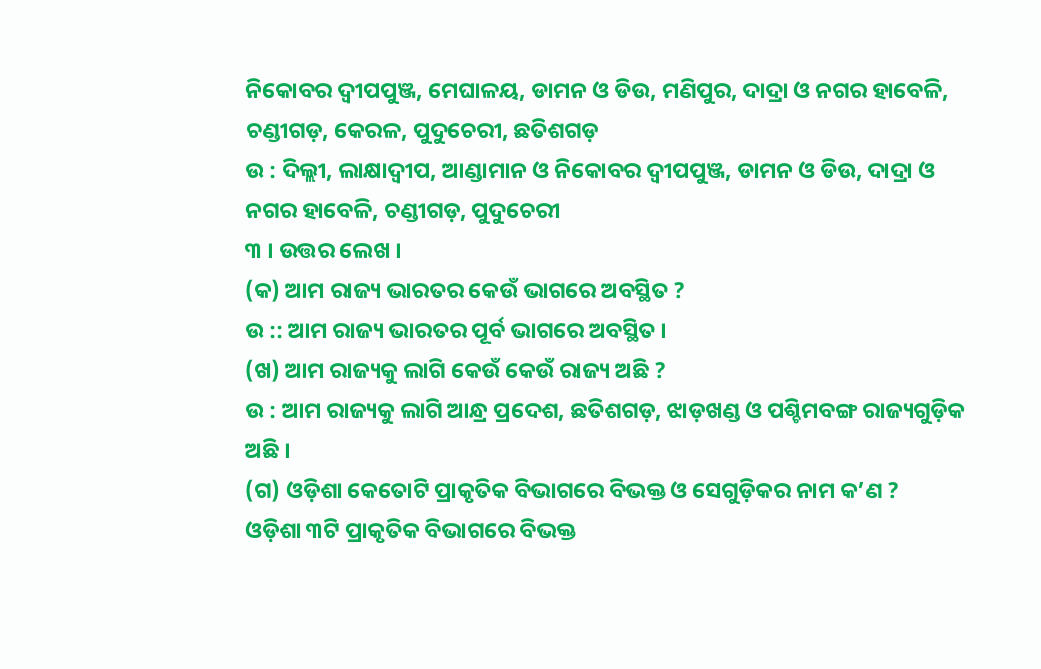ନିକୋବର ଦ୍ଵୀପପୁଞ୍ଜ, ମେଘାଳୟ, ଡାମନ ଓ ଡିଉ, ମଣିପୁର, ଦାଦ୍ରା ଓ ନଗର ହାବେଳି, ଚଣ୍ଡୀଗଡ଼, କେରଳ, ପୁଦୁଚେରୀ, ଛତିଶଗଡ଼
ଉ : ଦିଲ୍ଲୀ, ଲାକ୍ଷାଦ୍ଵୀପ, ଆଣ୍ଡାମାନ ଓ ନିକୋବର ଦ୍ଵୀପପୁଞ୍ଜ, ଡାମନ ଓ ଡିଉ, ଦାଦ୍ରା ଓ ନଗର ହାବେଳି, ଚଣ୍ଡୀଗଡ଼, ପୁଦୁଚେରୀ
୩ । ଉତ୍ତର ଲେଖ ।
(କ) ଆମ ରାଜ୍ୟ ଭାରତର କେଉଁ ଭାଗରେ ଅବସ୍ଥିତ ?
ଉ :: ଆମ ରାଜ୍ୟ ଭାରତର ପୂର୍ବ ଭାଗରେ ଅବସ୍ଥିତ ।
(ଖ) ଆମ ରାଜ୍ୟକୁ ଲାଗି କେଉଁ କେଉଁ ରାଜ୍ୟ ଅଛି ?
ଉ : ଆମ ରାଜ୍ୟକୁ ଲାଗି ଆନ୍ଧ୍ର ପ୍ରଦେଶ, ଛତିଶଗଡ଼, ଝାଡ଼ଖଣ୍ଡ ଓ ପଶ୍ଚିମବଙ୍ଗ ରାଜ୍ୟଗୁଡ଼ିକ ଅଛି ।
(ଗ) ଓଡ଼ିଶା କେତୋଟି ପ୍ରାକୃତିକ ବିଭାଗରେ ବିଭକ୍ତ ଓ ସେଗୁଡ଼ିକର ନାମ କ’ଣ ?
ଓଡ଼ିଶା ୩ଟି ପ୍ରାକୃତିକ ବିଭାଗରେ ବିଭକ୍ତ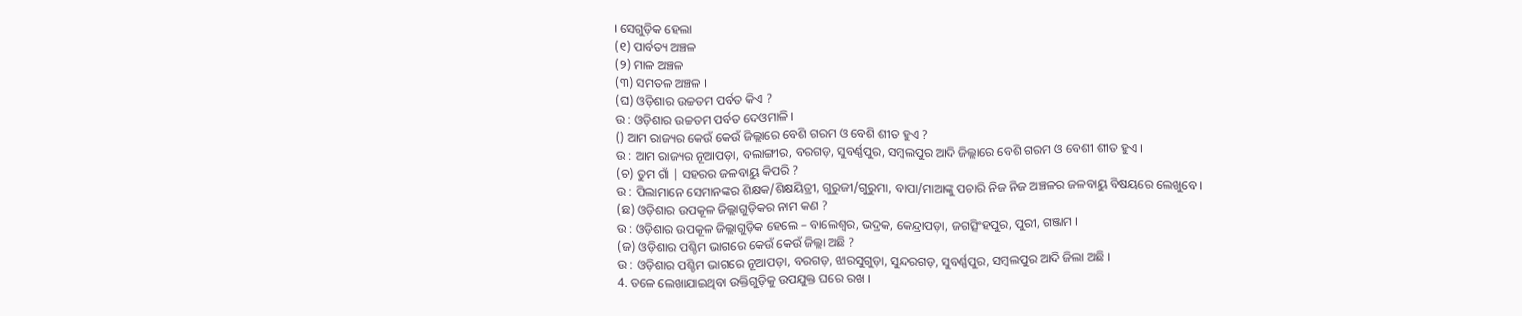। ସେଗୁଡ଼ିକ ହେଲା
(୧) ପାର୍ବତ୍ୟ ଅଞ୍ଚଳ
(୨) ମାଳ ଅଞ୍ଚଳ
(୩) ସମତଳ ଅଞ୍ଚଳ ।
(ଘ) ଓଡ଼ିଶାର ଉଚ୍ଚତମ ପର୍ବତ କିଏ ?
ଉ : ଓଡ଼ିଶାର ଉଚ୍ଚତମ ପର୍ବତ ଦେଓମାଳି ।
() ଆମ ରାଜ୍ୟର କେଉଁ କେଉଁ ଜିଲ୍ଲାରେ ବେଶି ଗରମ ଓ ବେଶି ଶୀତ ହୁଏ ?
ଉ : ଆମ ରାଜ୍ୟର ନୂଆପଡ଼ା, ବଲାଙ୍ଗୀର, ବରଗଡ଼, ସୁବର୍ଣ୍ଣପୁର, ସମ୍ବଲପୁର ଆଦି ଜିଲ୍ଲାରେ ବେଶି ଗରମ ଓ ବେଶୀ ଶୀତ ହୁଏ ।
(ଚ) ତୁମ ଗାଁ | ସହରର ଜଳବାୟୁ କିପରି ?
ଉ : ପିଲାମାନେ ସେମାନଙ୍କର ଶିକ୍ଷକ/ଶିକ୍ଷୟିତ୍ରୀ, ଗୁରୁଜୀ/ଗୁରୁମା, ବାପା/ମାଆଙ୍କୁ ପଚାରି ନିଜ ନିଜ ଅଞ୍ଚଳର ଜଳବାୟୁ ବିଷୟରେ ଲେଖୁବେ ।
(ଛ) ଓଡ଼ିଶାର ଉପକୂଳ ଜିଲ୍ଲାଗୁଡ଼ିକର ନାମ କଣ ?
ଉ : ଓଡ଼ିଶାର ଉପକୂଳ ଜିଲ୍ଲାଗୁଡ଼ିକ ହେଲେ – ବାଲେଶ୍ୱର, ଭଦ୍ରକ, କେନ୍ଦ୍ରାପଡ଼ା, ଜଗତ୍ସିଂହପୁର, ପୁରୀ, ଗଞ୍ଜାମ ।
(ଜ) ଓଡ଼ିଶାର ପଶ୍ଚିମ ଭାଗରେ କେଉଁ କେଉଁ ଜିଲ୍ଲା ଅଛି ?
ଉ : ଓଡ଼ିଶାର ପଶ୍ଚିମ ଭାଗରେ ନୂଆପଡ଼ା, ବରଗଡ଼, ଝାରସୁଗୁଡ଼ା, ସୁନ୍ଦରଗଡ଼, ସୁବର୍ଣ୍ଣପୁର, ସମ୍ବଲପୁର ଆଦି ଜିଲା ଅଛି ।
4. ତଳେ ଲେଖାଯାଇଥିବା ଉକ୍ତିଗୁଡ଼ିକୁ ଉପଯୁକ୍ତ ଘରେ ରଖ ।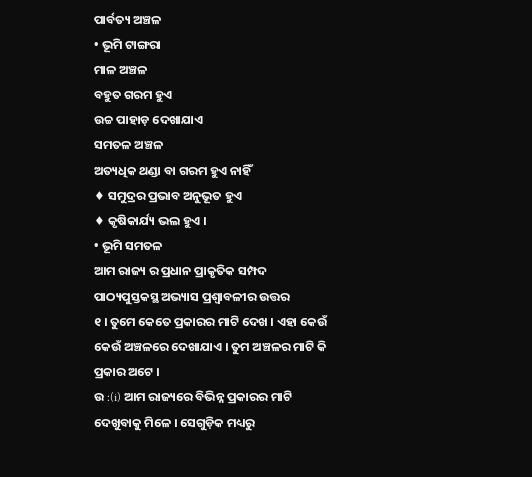ପାର୍ବତ୍ୟ ଅଞ୍ଚଳ
• ଭୂମି ଟାଙ୍ଗରା
ମାଳ ଅଞ୍ଚଳ
ବହୁତ ଗରମ ହୁଏ
ଉଚ୍ଚ ପାହାଡ଼ ଦେଖାଯାଏ
ସମତଳ ଅଞ୍ଚଳ
ଅତ୍ୟଧିକ ଥଣ୍ଡା ବା ଗରମ ହୁଏ ନାହିଁ
♦ ସମୁଦ୍ରର ପ୍ରଭାବ ଅନୁଭୂତ ହୁଏ
♦ କୃଷିକାର୍ଯ୍ୟ ଭଲ ହୁଏ ।
• ଭୂମି ସମତଳ
ଆମ ରାଜ୍ୟ ର ପ୍ରଧାନ ପ୍ରାକୃତିକ ସମ୍ପଦ
ପାଠ୍ୟପୁସ୍ତକସ୍ଥ ଅଭ୍ୟାସ ପ୍ରଶ୍ବାବଳୀର ଉତ୍ତର
୧ । ତୁମେ କେତେ ପ୍ରକାରର ମାଟି ଦେଖ । ଏହା କେଉଁ କେଉଁ ଅଞ୍ଚଳରେ ଦେଖାଯାଏ । ତୁମ ଅଞ୍ଚଳର ମାଟି କି ପ୍ରକାର ଅଟେ ।
ଉ :(i) ଆମ ରାଜ୍ୟରେ ବିଭିନ୍ନ ପ୍ରକାରର ମାଟି ଦେଖୁବାକୁ ମିଳେ । ସେଗୁଡ଼ିକ ମଧ୍ୟରୁ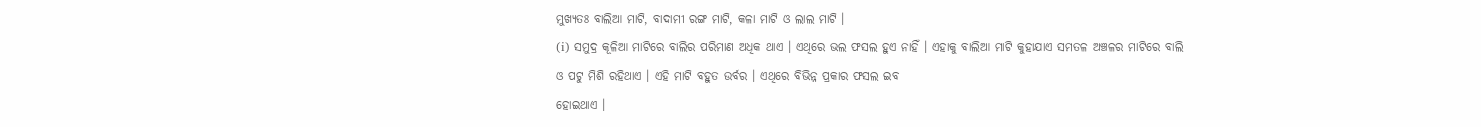ମୁଖ୍ୟତଃ ବାଲିଆ ମାଟି, ବାଦାମୀ ରଙ୍ଗ ମାଟି, କଳା ମାଟି ଓ ଲାଲ ମାଟି ।
(i) ସମୁଦ୍ର କୂଳିଆ ମାଟିରେ ବାଲିର ପରିମାଣ ଅଧିକ ଥାଏ । ଏଥିରେ ଭଲ ଫସଲ ହୁଏ ନାହିଁ । ଏହାକୁ ବାଲିଆ ମାଟି କୁହାଯାଏ ସମତଳ ଅଞ୍ଚଳର ମାଟିରେ ବାଲି ଓ ପଟୁ ମିଶି ରହିଥାଏ । ଏହି ମାଟି ବହୁତ ଉର୍ବର । ଏଥିରେ ବିଭିନ୍ନ ପ୍ରକାର ଫସଲ ଇବ
ହୋଇଥାଏ ।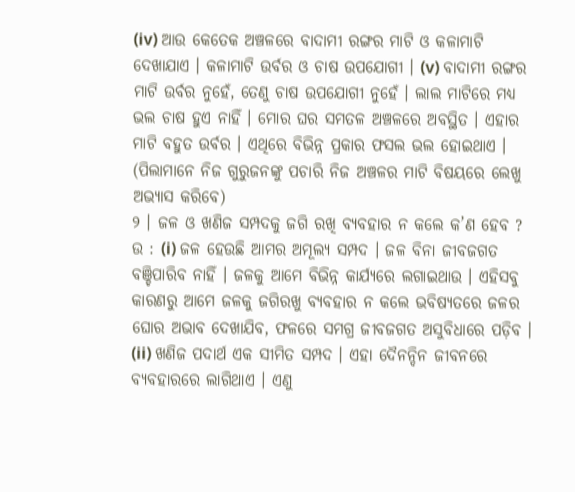(iv) ଆଉ କେତେକ ଅଞ୍ଚଳରେ ବାଦାମୀ ରଙ୍ଗର ମାଟି ଓ କଳାମାଟି ଦେଖାଯାଏ । କଳାମାଟି ଉର୍ବର ଓ ଚାଷ ଉପଯୋଗୀ । (v) ବାଦାମୀ ରଙ୍ଗର ମାଟି ଉର୍ବର ନୁହେଁ, ତେଣୁ ଚାଷ ଉପଯୋଗୀ ନୁହେଁ । ଲାଲ ମାଟିରେ ମଧ୍ୟ ଭଲ ଚାଷ ହୁଏ ନାହିଁ । ମୋର ଘର ସମତଳ ଅଞ୍ଚଳରେ ଅବସ୍ଥିତ । ଏହାର ମାଟି ବହୁତ ଉର୍ବର । ଏଥିରେ ବିଭିନ୍ନ ପ୍ରକାର ଫସଲ ଭଲ ହୋଇଥାଏ । (ପିଲାମାନେ ନିଜ ଗୁରୁଜନଙ୍କୁ ପଚାରି ନିଜ ଅଞ୍ଚଳର ମାଟି ବିଷୟରେ ଲେଖୁ ଅଭ୍ୟାସ କରିବେ)
୨ । ଜଳ ଓ ଖଣିଜ ସମ୍ପଦକୁ ଜଗି ରଖି ବ୍ୟବହାର ନ କଲେ କ’ଣ ହେବ ?
ଉ : (i) ଜଳ ହେଉଛି ଆମର ଅମୂଲ୍ୟ ସମ୍ପଦ । ଜଳ ବିନା ଜୀବଜଗତ ବଞ୍ଚିପାରିବ ନାହିଁ । ଜଳକୁ ଆମେ ବିଭିନ୍ନ କାର୍ଯ୍ୟରେ ଲଗାଇଥାଉ । ଏହିସବୁ କାରଣରୁ ଆମେ ଜଳକୁ ଜଗିରଖୁ ବ୍ୟବହାର ନ କଲେ ଭବିଷ୍ୟତରେ ଜଳର ଘୋର ଅଭାବ ଦେଖାଯିବ, ଫଳରେ ସମଗ୍ର ଜୀବଜଗତ ଅସୁବିଧାରେ ପଡ଼ିବ ।
(ii) ଖଣିଜ ପଦାର୍ଥ ଏକ ସୀମିତ ସମ୍ପଦ । ଏହା ଦୈନନ୍ଦିନ ଜୀବନରେ ବ୍ୟବହାରରେ ଲାଗିଥାଏ । ଏଣୁ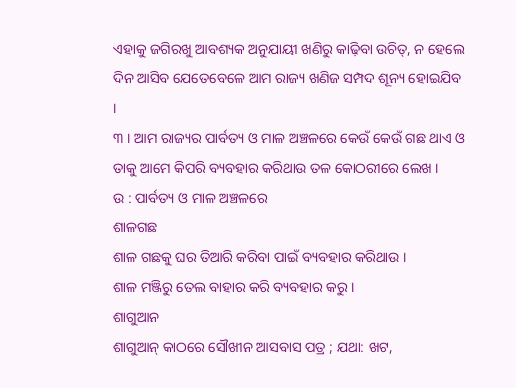ଏହାକୁ ଜଗିରଖୁ ଆବଶ୍ୟକ ଅନୁଯାୟୀ ଖଣିରୁ କାଢ଼ିବା ଉଚିତ୍, ନ ହେଲେ ଦିନ ଆସିବ ଯେତେବେଳେ ଆମ ରାଜ୍ୟ ଖଣିଜ ସମ୍ପଦ ଶୂନ୍ୟ ହୋଇଯିବ ।
୩ । ଆମ ରାଜ୍ୟର ପାର୍ବତ୍ୟ ଓ ମାଳ ଅଞ୍ଚଳରେ କେଉଁ କେଉଁ ଗଛ ଥାଏ ଓ ତାକୁ ଆମେ କିପରି ବ୍ୟବହାର କରିଥାଉ ତଳ କୋଠରୀରେ ଲେଖ ।
ଉ : ପାର୍ବତ୍ୟ ଓ ମାଳ ଅଞ୍ଚଳରେ
ଶାଳଗଛ
ଶାଳ ଗଛକୁ ଘର ତିଆରି କରିବା ପାଇଁ ବ୍ୟବହାର କରିଥାଉ ।
ଶାଳ ମଞ୍ଜିରୁ ତେଲ ବାହାର କରି ବ୍ୟବହାର କରୁ ।
ଶାଗୁଆନ
ଶାଗୁଆନ୍ କାଠରେ ସୌଖୀନ ଆସବାସ ପତ୍ର ; ଯଥା: ଖଟ,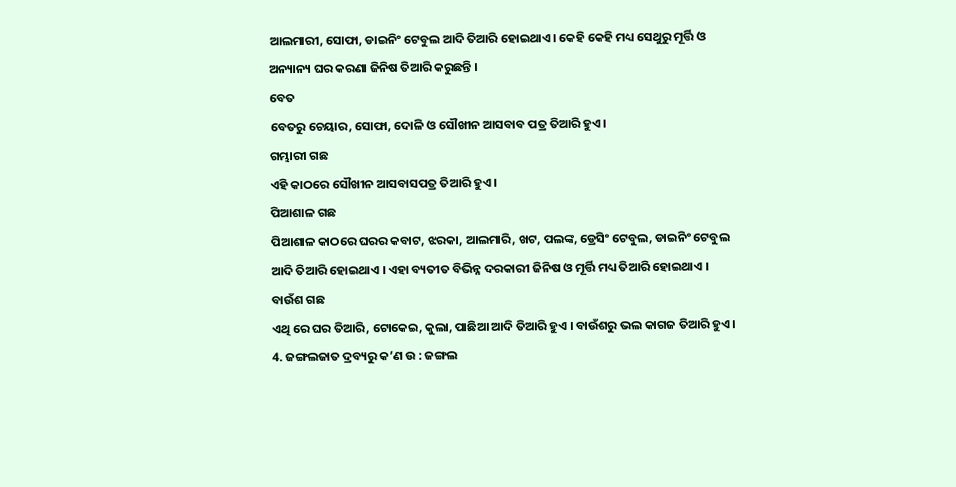ଆଲମାରୀ, ସୋଫା, ଡାଇନିଂ ଟେବୁଲ ଆଦି ତିଆରି ହୋଇଥାଏ । କେହି କେହି ମଧ୍ୟ ସେଥୁରୁ ମୂର୍ତ୍ତି ଓ ଅନ୍ୟାନ୍ୟ ଘର କରଣା ଜିନିଷ ତିଆରି କରୁଛନ୍ତି ।
ବେତ
ବେତରୁ ଚେୟାର, ସୋଫା, ଦୋଳି ଓ ସୌଖୀନ ଆସବାବ ପତ୍ର ତିଆରି ହୁଏ ।
ଗମ୍ଭାରୀ ଗଛ
ଏହି କାଠରେ ସୌଖୀନ ଆସବାସପତ୍ର ତିଆରି ହୁଏ ।
ପିଆଶାଳ ଗଛ
ପିଆଶାଳ କାଠରେ ଘରର କବାଟ, ଝରକା, ଆଲମାରି, ଖଟ, ପଲଙ୍କ, ଡ୍ରେସିଂ ଟେବୁଲ, ଡାଇନିଂ ଟେବୁଲ ଆଦି ତିଆରି ହୋଇଥାଏ । ଏହା ବ୍ୟତୀତ ବିଭିନ୍ନ ଦରକାରୀ ଜିନିଷ ଓ ମୂର୍ତ୍ତି ମଧ୍ୟ ତିଆରି ହୋଇଥାଏ ।
ବାଉଁଶ ଗଛ
ଏଥି ରେ ଘର ତିଆରି, ଟୋକେଇ, କୁଲା, ପାଛିଆ ଆଦି ତିଆରି ହୁଏ । ବାଉଁଶରୁ ଭଲ କାଗଜ ତିଆରି ହୁଏ ।
4. ଜଙ୍ଗଲଜାତ ଦ୍ରବ୍ୟରୁ କ’ଣ ଉ : ଜଙ୍ଗଲ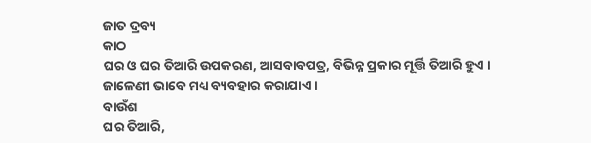ଜାତ ଦ୍ରବ୍ୟ
କାଠ
ଘର ଓ ଘର ତିଆରି ଉପକରଣ, ଆସବାବପତ୍ର, ବିଭିନ୍ନ ପ୍ରକାର ମୂର୍ତ୍ତି ତିଆରି ହୁଏ ।
ଜାଳେଣୀ ଭାବେ ମଧ୍ୟ ବ୍ୟବହାର କରାଯାଏ ।
ବାଉଁଶ
ଘର ତିଆରି,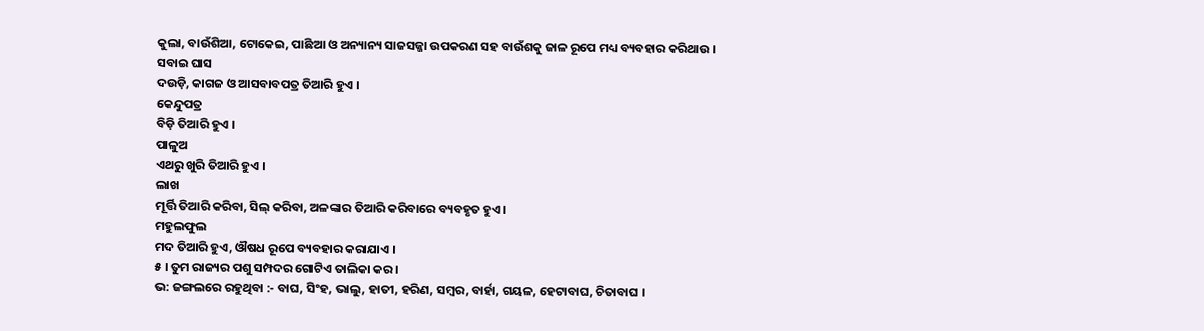କୁଲା, ବାଉଁଶିଆ, ଟୋକେଇ, ପାଛିଆ ଓ ଅନ୍ୟାନ୍ୟ ସାଜସଜ୍ଜା ଉପକରଣ ସହ ବାଉଁଶକୁ ଜାଳ ରୂପେ ମଧ୍ୟ ବ୍ୟବହାର କରିଥାଉ ।
ସବାଇ ଘାସ
ଦଉଡ଼ି, କାଗଜ ଓ ଆସବାବପତ୍ର ତିଆରି ହୁଏ ।
କେନ୍ଦୁପତ୍ର
ବିଡ଼ି ତିଆରି ହୁଏ ।
ପାଳୁଅ
ଏଥରୁ ଖୁରି ତିଆରି ହୁଏ ।
ଲାଖ
ମୂର୍ତ୍ତି ତିଆରି କରିବା, ସିଲ୍ କରିବା, ଅଳଙ୍କାର ତିଆରି କରିବାରେ ବ୍ୟବହୃତ ହୁଏ ।
ମହୁଲଫୁଲ
ମଦ ତିଆରି ହୁଏ, ଔଷଧ ରୂପେ ବ୍ୟବହାର କରାଯାଏ ।
୫ । ତୁମ ରାଜ୍ୟର ପଶୁ ସମ୍ପଦର ଗୋଟିଏ ତାଲିକା କର ।
ଭ: ଜଙ୍ଗଲରେ ରହୁଥିବା :- ବାଘ, ସିଂହ, ଭାଲୁ, ହାତୀ, ହରିଣ, ସମ୍ବର, ବାର୍ହା, ଗୟଳ, ହେଟାବାଘ, ଚିତାବାଘ ।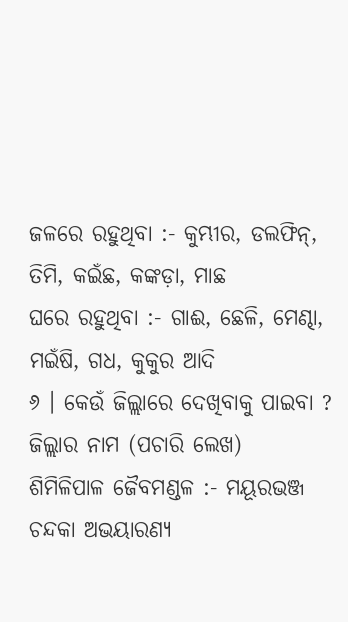ଜଳରେ ରହୁଥିବା :- କୁମ୍ଭୀର, ଡଲଫିନ୍, ତିମି, କଇଁଛ, କଙ୍କଡ଼ା, ମାଛ
ଘରେ ରହୁଥିବା :- ଗାଈ, ଛେଳି, ମେଣ୍ଢା, ମଇଁଷି, ଗଧ, କୁକୁର ଆଦି
୬ । କେଉଁ ଜିଲ୍ଲାରେ ଦେଖିବାକୁ ପାଇବା ?
ଜିଲ୍ଲାର ନାମ (ପଚାରି ଲେଖ)
ଶିମିଳିପାଳ ଜୈବମଣ୍ଡଳ :- ମୟୂରଭଞ୍ଜ
ଚନ୍ଦକା ଅଭୟାରଣ୍ୟ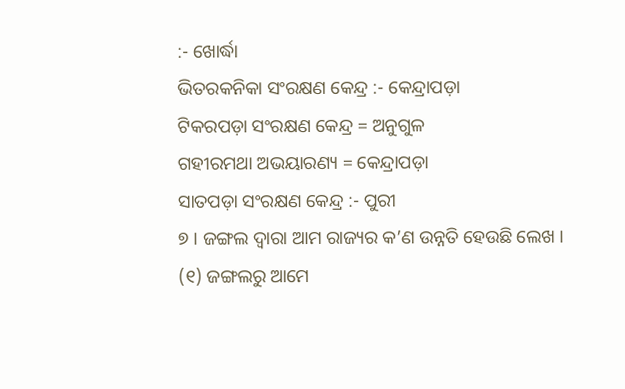:- ଖୋର୍ଦ୍ଧା
ଭିତରକନିକା ସଂରକ୍ଷଣ କେନ୍ଦ୍ର :- କେନ୍ଦ୍ରାପଡ଼ା
ଟିକରପଡ଼ା ସଂରକ୍ଷଣ କେନ୍ଦ୍ର = ଅନୁଗୁଳ
ଗହୀରମଥା ଅଭୟାରଣ୍ୟ = କେନ୍ଦ୍ରାପଡ଼ା
ସାତପଡ଼ା ସଂରକ୍ଷଣ କେନ୍ଦ୍ର :- ପୁରୀ
୭ । ଜଙ୍ଗଲ ଦ୍ବାରା ଆମ ରାଜ୍ୟର କ’ଣ ଉନ୍ନତି ହେଉଛି ଲେଖ ।
(୧) ଜଙ୍ଗଲରୁ ଆମେ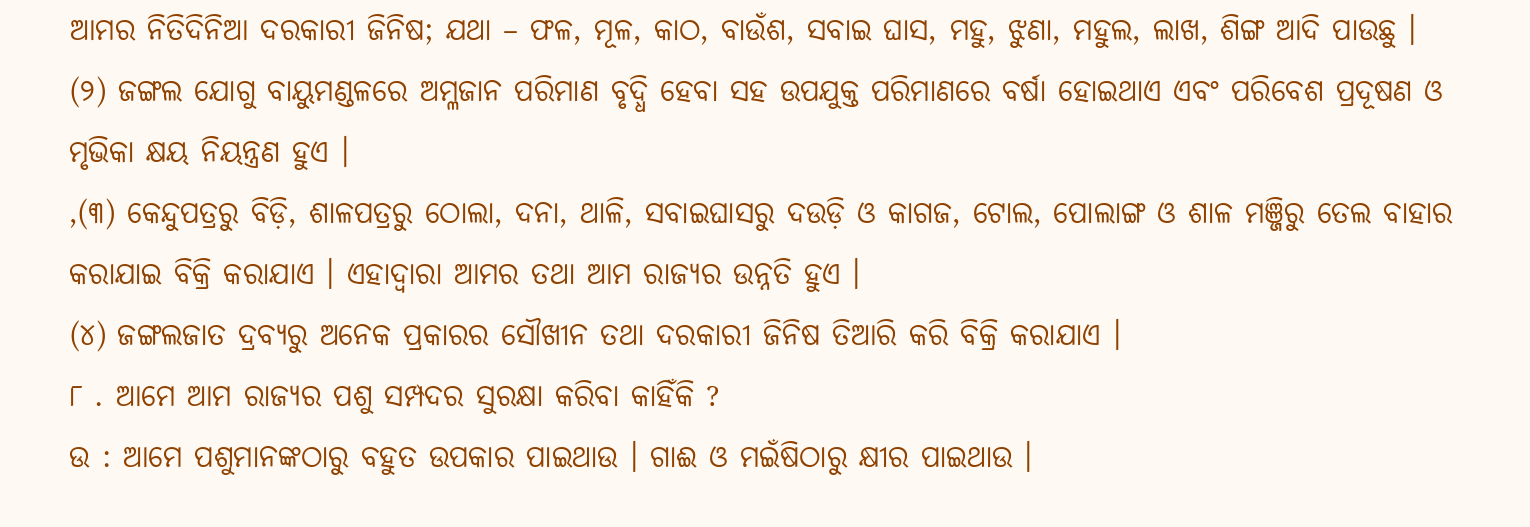ଆମର ନିତିଦିନିଆ ଦରକାରୀ ଜିନିଷ; ଯଥା – ଫଳ, ମୂଳ, କାଠ, ବାଉଁଶ, ସବାଇ ଘାସ, ମହୁ, ଝୁଣା, ମହୁଲ, ଲାଖ, ଶିଙ୍ଗ ଆଦି ପାଉଛୁ ।
(୨) ଜଙ୍ଗଲ ଯୋଗୁ ବାୟୁମଣ୍ଡଳରେ ଅମ୍ଳଜାନ ପରିମାଣ ବୃଦ୍ଧି ହେବା ସହ ଉପଯୁକ୍ତ ପରିମାଣରେ ବର୍ଷା ହୋଇଥାଏ ଏବଂ ପରିବେଶ ପ୍ରଦୂଷଣ ଓ ମୃଭିକା କ୍ଷୟ ନିୟନ୍ତ୍ରଣ ହୁଏ ।
,(୩) କେନ୍ଦୁପତ୍ରରୁ ବିଡ଼ି, ଶାଳପତ୍ରରୁ ଠୋଲା, ଦନା, ଥାଳି, ସବାଇଘାସରୁ ଦଉଡ଼ି ଓ କାଗଜ, ଟୋଲ, ପୋଲାଙ୍ଗ ଓ ଶାଳ ମଞ୍ଜିରୁ ତେଲ ବାହାର କରାଯାଇ ବିକ୍ରି କରାଯାଏ । ଏହାଦ୍ଵାରା ଆମର ତଥା ଆମ ରାଜ୍ୟର ଉନ୍ନତି ହୁଏ ।
(୪) ଜଙ୍ଗଲଜାତ ଦ୍ରବ୍ୟରୁ ଅନେକ ପ୍ରକାରର ସୌଖୀନ ତଥା ଦରକାରୀ ଜିନିଷ ତିଆରି କରି ବିକ୍ରି କରାଯାଏ ।
୮ . ଆମେ ଆମ ରାଜ୍ୟର ପଶୁ ସମ୍ପଦର ସୁରକ୍ଷା କରିବା କାହିଁକି ?
ଉ : ଆମେ ପଶୁମାନଙ୍କଠାରୁ ବହୁତ ଉପକାର ପାଇଥାଉ । ଗାଈ ଓ ମଇଁଷିଠାରୁ କ୍ଷୀର ପାଇଥାଉ ।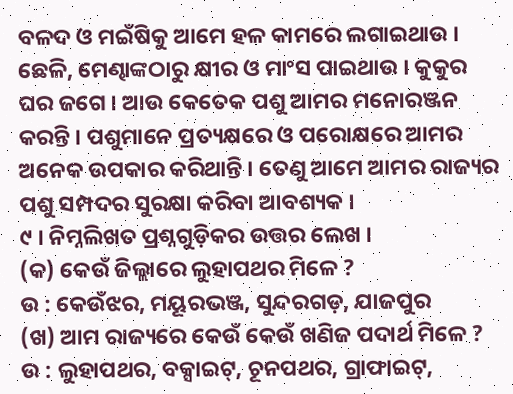ବଳଦ ଓ ମଇଁଷିକୁ ଆମେ ହଳ କାମରେ ଲଗାଇଥାଉ । ଛେଳି, ମେଣ୍ଢାଙ୍କଠାରୁ କ୍ଷୀର ଓ ମାଂସ ପାଇଥାଉ । କୁକୁର ଘର ଜଗେ । ଆଉ କେତେକ ପଶୁ ଆମର ମନୋରଞ୍ଜନ କରନ୍ତି । ପଶୁମାନେ ପ୍ରତ୍ୟକ୍ଷରେ ଓ ପରୋକ୍ଷରେ ଆମର ଅନେକ ଉପକାର କରିଥାନ୍ତି । ତେଣୁ ଆମେ ଆମର ରାଜ୍ୟର ପଶୁ ସମ୍ପଦର ସୁରକ୍ଷା କରିବା ଆବଶ୍ୟକ ।
୯ । ନିମ୍ନଲିଖତ ପ୍ରଶ୍ନଗୁଡ଼ିକର ଉତ୍ତର ଲେଖ ।
(କ) କେଉଁ ଜିଲ୍ଲାରେ ଲୁହାପଥର ମିଳେ ?
ଉ : କେଉଁଝର, ମୟୂରଭଞ୍ଜ, ସୁନ୍ଦରଗଡ଼, ଯାଜପୁର
(ଖ) ଆମ ରାଜ୍ୟରେ କେଉଁ କେଉଁ ଖଣିଜ ପଦାର୍ଥ ମିଳେ ?
ଉ : ଲୁହାପଥର, ବକ୍ସାଇଟ୍, ଚୂନପଥର, ଗ୍ରାଫାଇଟ୍,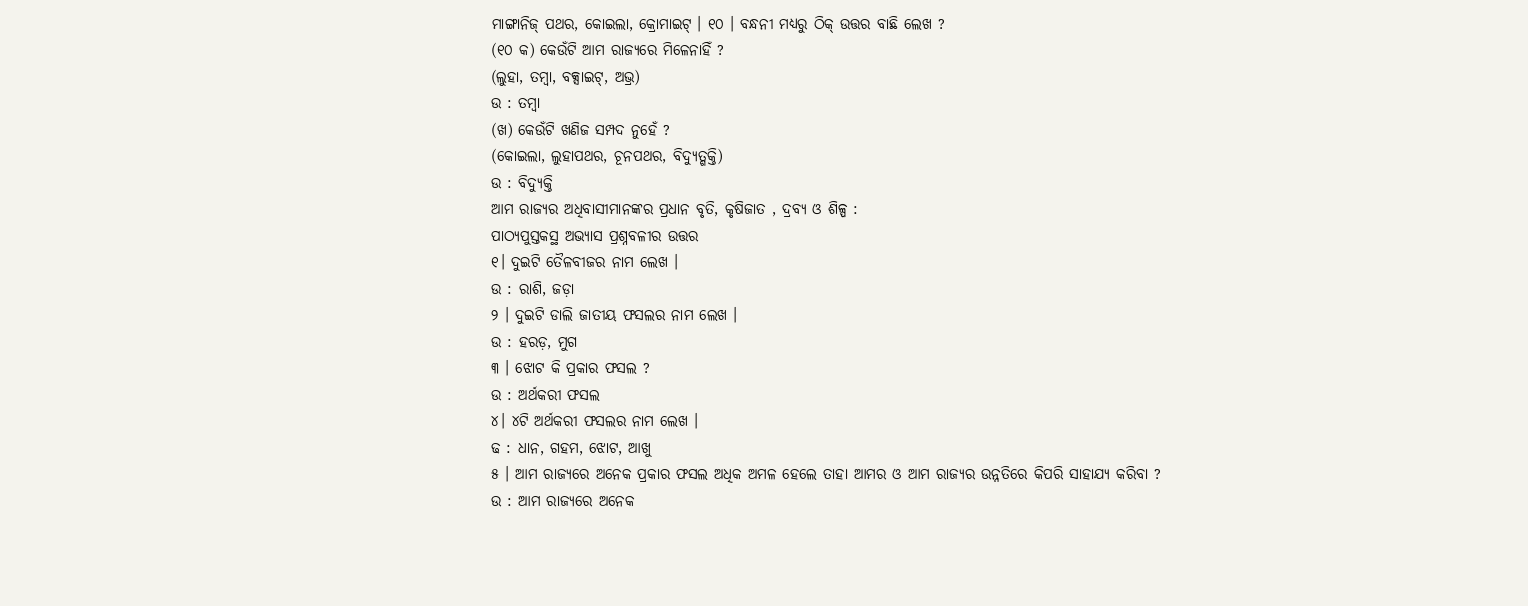ମାଙ୍ଗାନିଜ୍ ପଥର, କୋଇଲା, କ୍ରୋମାଇଟ୍ । ୧୦ । ବନ୍ଧନୀ ମଧ୍ଯରୁ ଠିକ୍ ଉତ୍ତର ବାଛି ଲେଖ ?
(୧୦ କ) କେଉଁଟି ଆମ ରାଜ୍ୟରେ ମିଳେନାହିଁ ?
(ଲୁହା, ତମ୍ବା, ବକ୍ସାଇଟ୍, ଅଭ୍ର)
ଉ : ତମ୍ବା
(ଖ) କେଉଁଟି ଖଣିଜ ସମ୍ପଦ ନୁହେଁ ?
(କୋଇଲା, ଲୁହାପଥର, ଚୂନପଥର, ବିଦ୍ୟୁତ୍ଶକ୍ତି)
ଉ : ବିଦ୍ୟୁକ୍ତି
ଆମ ରାଜ୍ୟର ଅଧିବାସୀମାନଙ୍କର ପ୍ରଧାନ ବୃତି, କୃଷିଜାତ , ଦ୍ରବ୍ୟ ଓ ଶିଳ୍ପ :
ପାଠ୍ୟପୁସ୍ତକସ୍ଥ ଅଭ୍ୟାସ ପ୍ରଶ୍ନବଳୀର ଉତ୍ତର
୧। ଦୁଇଟି ତୈଳବୀଜର ନାମ ଲେଖ ।
ଉ : ରାଶି, ଜଡ଼ା
୨ । ଦୁଇଟି ଡାଲି ଜାତୀୟ ଫସଲର ନାମ ଲେଖ ।
ଉ : ହରଡ଼, ମୁଗ
୩ । ଝୋଟ କି ପ୍ରକାର ଫସଲ ?
ଉ : ଅର୍ଥକରୀ ଫସଲ
୪। ୪ଟି ଅର୍ଥକରୀ ଫସଲର ନାମ ଲେଖ ।
ଢ : ଧାନ, ଗହମ, ଝୋଟ, ଆଖୁ
୫ । ଆମ ରାଜ୍ୟରେ ଅନେକ ପ୍ରକାର ଫସଲ ଅଧିକ ଅମଳ ହେଲେ ତାହା ଆମର ଓ ଆମ ରାଜ୍ୟର ଉନ୍ନତିରେ କିପରି ସାହାଯ୍ୟ କରିବା ?
ଉ : ଆମ ରାଜ୍ୟରେ ଅନେକ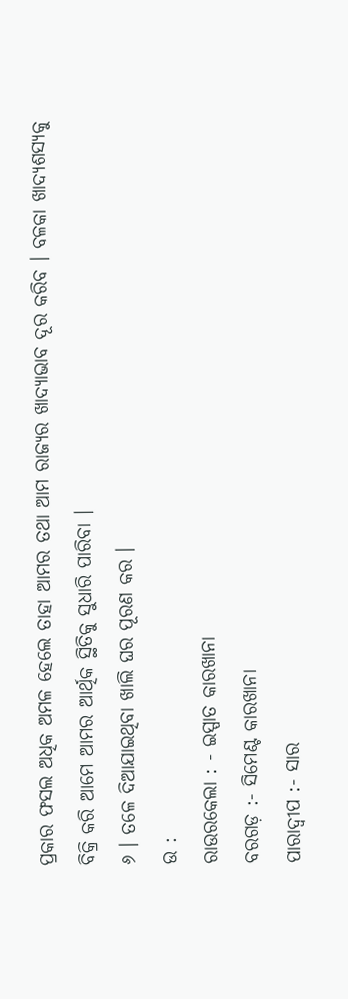ପ୍ରକାର ଫସଲ ଅଧିକ ଅମଳ ହେଲେ ତାହା ଆମର ତଥା ଆମ ରାଜ୍ୟର ଖାଦ୍ୟାଭାବ ଦୂର କରିବ । ବଳକା ଖାଦ୍ୟଶସ୍ୟକୁ ବିକ୍ରି କରି ଆମେ ଆମର ଆର୍ଥିକ ସ୍ଥିତିକୁ ସୁଧାରି ପାରିବା ।
୬ । ତଳେ ଦିଆଯାଇଥିବା ଖାଲି ଘର ପୂରଣ କର ।
ଉ :
ରାଉରକେଲା : - ଇସ୍ପାତ କାରଖାନା
ବରଗଡ଼ :- ସିମେଣ୍ଟ କାରଖାନା
ପାରାଦ୍ବୀପ :- ସାର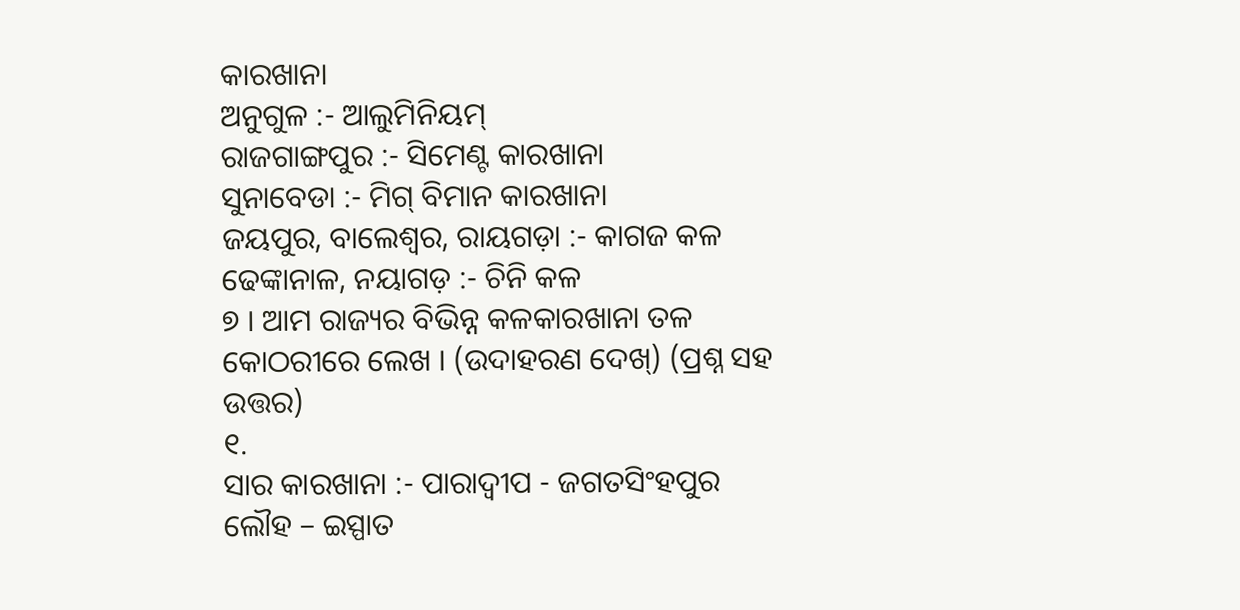କାରଖାନା
ଅନୁଗୁଳ :- ଆଲୁମିନିୟମ୍
ରାଜଗାଙ୍ଗପୁର :- ସିମେଣ୍ଟ କାରଖାନା
ସୁନାବେଡା :- ମିଗ୍ ବିମାନ କାରଖାନା
ଜୟପୁର, ବାଲେଶ୍ବର, ରାୟଗଡ଼ା :- କାଗଜ କଳ
ଢେଙ୍କାନାଳ, ନୟାଗଡ଼ :- ଚିନି କଳ
୭ । ଆମ ରାଜ୍ୟର ବିଭିନ୍ନ କଳକାରଖାନା ତଳ କୋଠରୀରେ ଲେଖ । (ଉଦାହରଣ ଦେଖ୍) (ପ୍ରଶ୍ନ ସହ ଉତ୍ତର)
୧.
ସାର କାରଖାନା :- ପାରାଦ୍ବୀପ - ଜଗତସିଂହପୁର
ଲୌହ – ଇସ୍ପାତ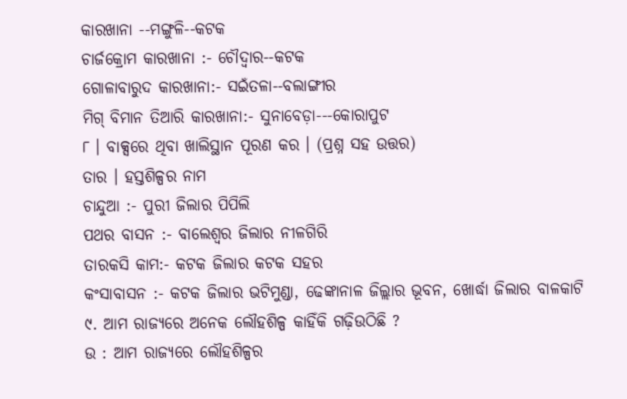କାରଖାନା --ମଙ୍ଗୁଳି--କଟକ
ଚାର୍ଜକ୍ରୋମ କାରଖାନା :- ଚୌଦ୍ବାର--କଟକ
ଗୋଳାବାରୁଦ କାରଖାନା:- ସଇଁତଳା--ବଲାଙ୍ଗୀର
ମିଗ୍ ବିମାନ ତିଆରି କାରଖାନା:- ସୁନାବେଡ଼ା---କୋରାପୁଟ
୮ । ବାକ୍ସରେ ଥିବା ଖାଲିସ୍ଥାନ ପୂରଣ କର । (ପ୍ରଶ୍ନ ସହ ଉତ୍ତର)
ତାର । ହସ୍ତଶିଳ୍ପର ନାମ
ଚାନ୍ଦୁଆ :- ପୁରୀ ଜିଲାର ପିପିଲି
ପଥର ବାସନ :- ବାଲେଶ୍ଵର ଜିଲାର ନୀଳଗିରି
ତାରକସି କାମ:- କଟକ ଜିଲାର କଟକ ସହର
କଂସାବାସନ :- କଟକ ଜିଲାର ଭଟିମୁଣ୍ଡା, ଢେଙ୍କାନାଳ ଜିଲ୍ଲାର ଭୂବନ, ଖୋର୍ଦ୍ଧା ଜିଲାର ବାଳକାଟି
୯. ଆମ ରାଜ୍ୟରେ ଅନେକ ଲୌହଶିଳ୍ପ କାହିଁକି ଗଢ଼ିଉଠିଛି ?
ଉ : ଆମ ରାଜ୍ୟରେ ଲୌହଶିଳ୍ପର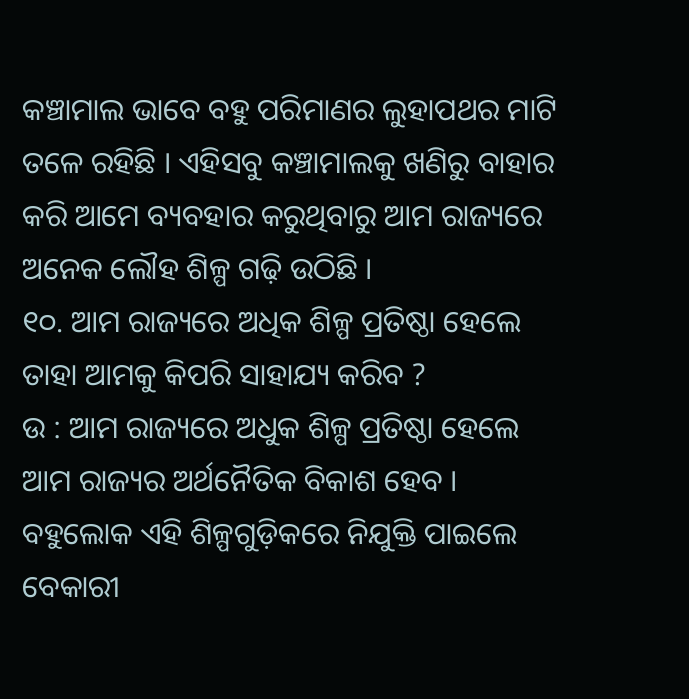କଞ୍ଚାମାଲ ଭାବେ ବହୁ ପରିମାଣର ଲୁହାପଥର ମାଟି ତଳେ ରହିଛି । ଏହିସବୁ କଞ୍ଚାମାଲକୁ ଖଣିରୁ ବାହାର କରି ଆମେ ବ୍ୟବହାର କରୁଥିବାରୁ ଆମ ରାଜ୍ୟରେ ଅନେକ ଲୌହ ଶିଳ୍ପ ଗଢ଼ି ଉଠିଛି ।
୧୦. ଆମ ରାଜ୍ୟରେ ଅଧିକ ଶିଳ୍ପ ପ୍ରତିଷ୍ଠା ହେଲେ ତାହା ଆମକୁ କିପରି ସାହାଯ୍ୟ କରିବ ?
ଉ : ଆମ ରାଜ୍ୟରେ ଅଧୁକ ଶିଳ୍ପ ପ୍ରତିଷ୍ଠା ହେଲେ ଆମ ରାଜ୍ୟର ଅର୍ଥନୈତିକ ବିକାଶ ହେବ । ବହୁଲୋକ ଏହି ଶିଳ୍ପଗୁଡ଼ିକରେ ନିଯୁକ୍ତି ପାଇଲେ ବେକାରୀ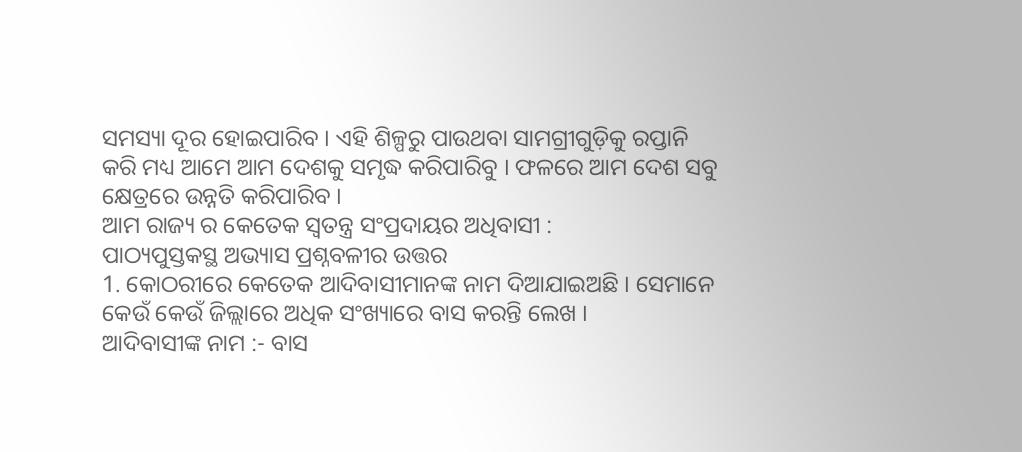ସମସ୍ୟା ଦୂର ହୋଇପାରିବ । ଏହି ଶିଳ୍ପରୁ ପାଉଥବା ସାମଗ୍ରୀଗୁଡ଼ିକୁ ରପ୍ତାନି କରି ମଧ୍ୟ ଆମେ ଆମ ଦେଶକୁ ସମୃଦ୍ଧ କରିପାରିବୁ । ଫଳରେ ଆମ ଦେଶ ସବୁ କ୍ଷେତ୍ରରେ ଉନ୍ନତି କରିପାରିବ ।
ଆମ ରାଜ୍ୟ ର କେତେକ ସ୍ୱତନ୍ତ୍ର ସଂପ୍ରଦାୟର ଅଧିବାସୀ :
ପାଠ୍ୟପୁସ୍ତକସ୍ଥ ଅଭ୍ୟାସ ପ୍ରଶ୍ନବଳୀର ଉତ୍ତର
1. କୋଠରୀରେ କେତେକ ଆଦିବାସୀମାନଙ୍କ ନାମ ଦିଆଯାଇଅଛି । ସେମାନେ କେଉଁ କେଉଁ ଜିଲ୍ଲାରେ ଅଧିକ ସଂଖ୍ୟାରେ ବାସ କରନ୍ତି ଲେଖ ।
ଆଦିବାସୀଙ୍କ ନାମ :- ବାସ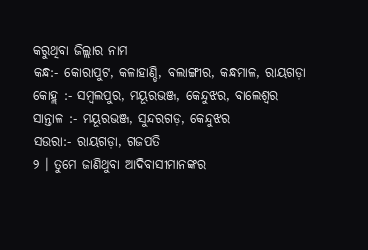କରୁଥିବା ଜିଲ୍ଲାର ନାମ
କନ୍ଧ:- କୋରାପୁଟ, କଳାହାଣ୍ଡି, ବଲାଙ୍ଗୀର, କନ୍ଧମାଳ, ରାୟଗଡ଼ା
କୋହ୍ଲ :- ସମ୍ବଲପୁର, ମୟୂରଭଞ୍ଜ, କେନ୍ଦୁଝର, ବାଲେଶ୍ବର
ସାନ୍ତାଳ :- ମୟୂରଭଞ୍ଜ, ସୁନ୍ଦରଗଡ଼, କେନ୍ଦୁଝର
ସଉରା:- ରାୟଗଡ଼ା, ଗଜପତି
୨ । ତୁମେ ଜାଣିଥୁବା ଆଦିବାସୀମାନଙ୍କର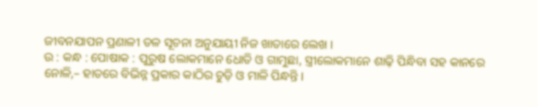ଜୀବନଯାପନ ପ୍ରଣାଳୀ ତଳ ସୂଚନା ଅନୁଯାୟୀ ନିଜ ଖାତାରେ ଲେଖ ।
ଉ : କନ୍ଧ : ପୋଷାକ : ପୁରୁଷ ଲୋକମାନେ ଧୋତି ଓ ଗାମୁଛା, ସ୍ତ୍ରୀଲୋକମାନେ ଶାଢ଼ି ପିନ୍ଧିବା ସହ କାନରେ ନୋଳି,– ହାତରେ ବିଭିନ୍ନ ପ୍ରକାର କାଠିର ଚୁଡ଼ି ଓ ମାଳି ପିନ୍ଧନ୍ତି ।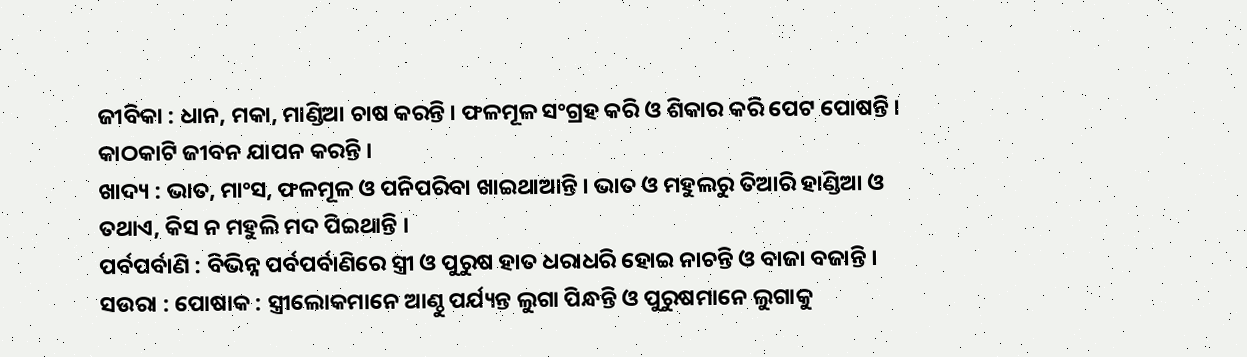ଜୀବିକା : ଧାନ, ମକା, ମାଣ୍ଡିଆ ଚାଷ କରନ୍ତି । ଫଳମୂଳ ସଂଗ୍ରହ କରି ଓ ଶିକାର କରି ପେଟ ପୋଷନ୍ତି । କାଠକାଟି ଜୀବନ ଯାପନ କରନ୍ତି ।
ଖାଦ୍ୟ : ଭାତ, ମାଂସ, ଫଳମୂଳ ଓ ପନିପରିବା ଖାଇଥାଆନ୍ତି । ଭାତ ଓ ମହୁଲରୁ ତିଆରି ହାଣ୍ଡିଆ ଓ ତଥାଏ, କିସ ନ ମହୁଲି ମଦ ପିଇଥାନ୍ତି ।
ପର୍ବପର୍ବାଣି : ବିଭିନ୍ନ ପର୍ବପର୍ବାଣିରେ ସ୍ତ୍ରୀ ଓ ପୁରୁଷ ହାତ ଧରାଧରି ହୋଇ ନାଚନ୍ତି ଓ ବାଜା ବଜାନ୍ତି ।
ସଉରା : ପୋଷାକ : ସ୍ତ୍ରୀଲୋକମାନେ ଆଣ୍ଠୁ ପର୍ଯ୍ୟନ୍ତ ଲୁଗା ପିନ୍ଧନ୍ତି ଓ ପୁରୁଷମାନେ ଲୁଗାକୁ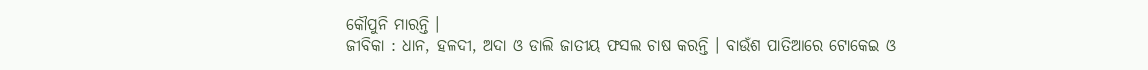କୌପୁନି ମାରନ୍ତି ।
ଜୀବିକା : ଧାନ, ହଳଦୀ, ଅଦା ଓ ଡାଲି ଜାତୀୟ ଫସଲ ଚାଷ କରନ୍ତି । ବାଉଁଶ ପାତିଆରେ ଟୋକେଇ ଓ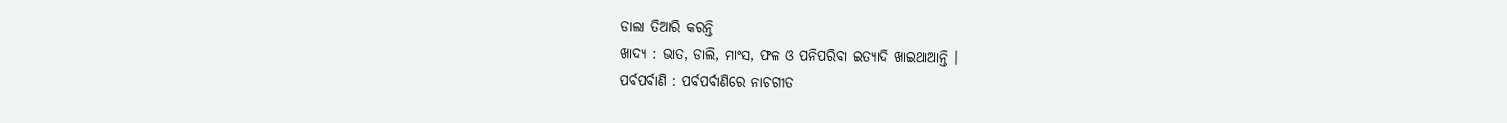ଡାଲା ତିଆରି କରନ୍ତି
ଖାଦ୍ୟ : ଭାତ, ଡାଲି, ମାଂସ, ଫଳ ଓ ପନିପରିବା ଇତ୍ୟାଦି ଖାଇଥାଆନ୍ତି ।
ପର୍ବପର୍ବାଣି : ପର୍ବପର୍ବାଣିରେ ନାଚଗୀତ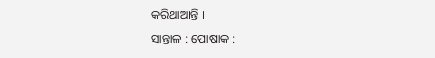କରିଥାଆନ୍ତି ।
ସାନ୍ତାଳ : ପୋଷାକ :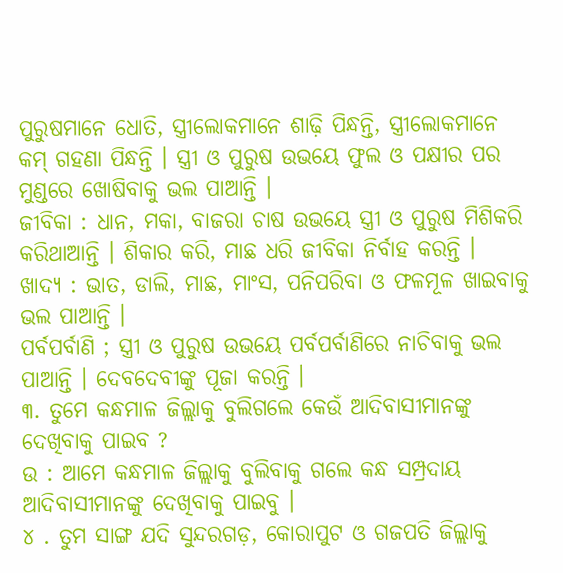ପୁରୁଷମାନେ ଧୋତି, ସ୍ତ୍ରୀଲୋକମାନେ ଶାଢ଼ି ପିନ୍ଧନ୍ତି, ସ୍ତ୍ରୀଲୋକମାନେ କମ୍ ଗହଣା ପିନ୍ଧନ୍ତି । ସ୍ତ୍ରୀ ଓ ପୁରୁଷ ଉଭୟେ ଫୁଲ ଓ ପକ୍ଷୀର ପର ମୁଣ୍ଡରେ ଖୋଷିବାକୁ ଭଲ ପାଆନ୍ତି ।
ଜୀବିକା : ଧାନ, ମକା, ବାଜରା ଚାଷ ଉଭୟେ ସ୍ତ୍ରୀ ଓ ପୁରୁଷ ମିଶିକରି କରିଥାଆନ୍ତି । ଶିକାର କରି, ମାଛ ଧରି ଜୀବିକା ନିର୍ବାହ କରନ୍ତି ।
ଖାଦ୍ୟ : ଭାତ, ଡାଲି, ମାଛ, ମାଂସ, ପନିପରିବା ଓ ଫଳମୂଳ ଖାଇବାକୁ ଭଲ ପାଆନ୍ତି ।
ପର୍ବପର୍ବାଣି ; ସ୍ତ୍ରୀ ଓ ପୁରୁଷ ଉଭୟେ ପର୍ବପର୍ବାଣିରେ ନାଚିବାକୁ ଭଲ ପାଆନ୍ତି । ଦେବଦେବୀଙ୍କୁ ପୂଜା କରନ୍ତି ।
୩. ତୁମେ କନ୍ଧମାଳ ଜିଲ୍ଲାକୁ ବୁଲିଗଲେ କେଉଁ ଆଦିବାସୀମାନଙ୍କୁ ଦେଖିବାକୁ ପାଇବ ?
ଉ : ଆମେ କନ୍ଧମାଳ ଜିଲ୍ଲାକୁ ବୁଲିବାକୁ ଗଲେ କନ୍ଧ ସମ୍ପ୍ରଦାୟ ଆଦିବାସୀମାନଙ୍କୁ ଦେଖିବାକୁ ପାଇବୁ ।
୪ . ତୁମ ସାଙ୍ଗ ଯଦି ସୁନ୍ଦରଗଡ଼, କୋରାପୁଟ ଓ ଗଜପତି ଜିଲ୍ଲାକୁ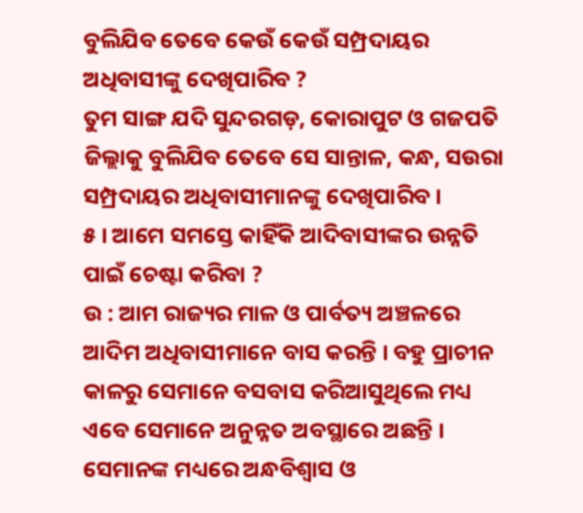ବୁଲିଯିବ ତେବେ କେଉଁ କେଉଁ ସମ୍ପ୍ରଦାୟର ଅଧିବାସୀଙ୍କୁ ଦେଖିପାରିବ ?
ତୁମ ସାଙ୍ଗ ଯଦି ସୁନ୍ଦରଗଡ଼, କୋରାପୁଟ ଓ ଗଜପତି ଜିଲ୍ଲାକୁ ବୁଲିଯିବ ତେବେ ସେ ସାନ୍ତାଳ, କନ୍ଧ, ସଉରା ସମ୍ପ୍ରଦାୟର ଅଧିବାସୀମାନଙ୍କୁ ଦେଖିପାରିବ ।
୫ । ଆମେ ସମସ୍ତେ କାହିଁକି ଆଦିବାସୀଙ୍କର ଉନ୍ନତି ପାଇଁ ଚେଷ୍ଟା କରିବା ?
ଉ : ଆମ ରାଜ୍ୟର ମାଳ ଓ ପାର୍ବତ୍ୟ ଅଞ୍ଚଳରେ ଆଦିମ ଅଧିବାସୀମାନେ ବାସ କରନ୍ତି । ବହୁ ପ୍ରାଚୀନ କାଳରୁ ସେମାନେ ବସବାସ କରିଆସୁଥିଲେ ମଧ୍ୟ ଏବେ ସେମାନେ ଅନୁନ୍ନତ ଅବସ୍ଥାରେ ଅଛନ୍ତି । ସେମାନଙ୍କ ମଧ୍ୟରେ ଅନ୍ଧବିଶ୍ଵାସ ଓ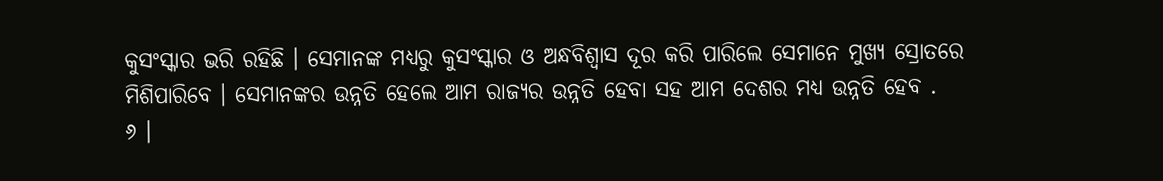କୁସଂସ୍କାର ଭରି ରହିଛି । ସେମାନଙ୍କ ମଧ୍ୟରୁ କୁସଂସ୍କାର ଓ ଅନ୍ଧବିଶ୍ଵାସ ଦୂର କରି ପାରିଲେ ସେମାନେ ମୁଖ୍ୟ ସ୍ରୋତରେ ମିଶିପାରିବେ । ସେମାନଙ୍କର ଉନ୍ନତି ହେଲେ ଆମ ରାଜ୍ୟର ଉନ୍ନତି ହେବା ସହ ଆମ ଦେଶର ମଧ୍ୟ ଉନ୍ନତି ହେବ .
୬ ।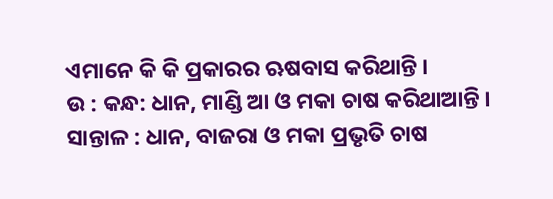ଏମାନେ କି କି ପ୍ରକାରର ଋଷବାସ କରିଥାନ୍ତି ।
ଉ : କନ୍ଧ: ଧାନ, ମାଣ୍ଡି ଆ ଓ ମକା ଚାଷ କରିଥାଆନ୍ତି ।
ସାନ୍ତାଳ : ଧାନ, ବାଜରା ଓ ମକା ପ୍ରଭୃତି ଚାଷ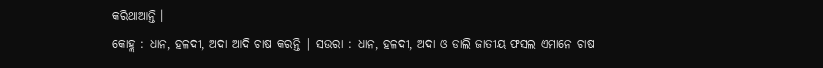କରିଥାଆନ୍ତି ।
କୋହ୍ଲ : ଧାନ, ହଳଦୀ, ଅଦା ଆଦି ଚାଷ କରନ୍ତି | ସଉରା : ଧାନ, ହଳଦୀ, ଅଦା ଓ ଡାଲି ଜାତୀୟ ଫସଲ ଏମାନେ ଚାଷ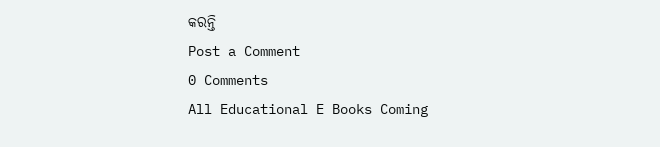କରନ୍ତି
Post a Comment
0 Comments
All Educational E Books Coming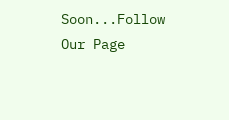Soon...Follow Our Page